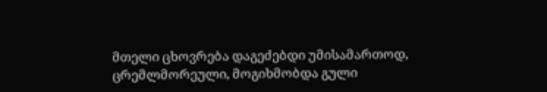მთელი ცხოვრება დაგეძებდი უმისამართოდ,
ცრემლმორეული, მოგიხმობდა გული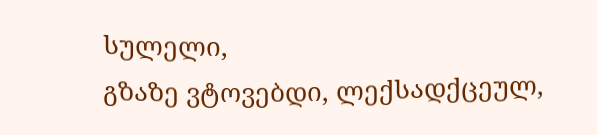სულელი,
გზაზე ვტოვებდი, ლექსადქცეულ,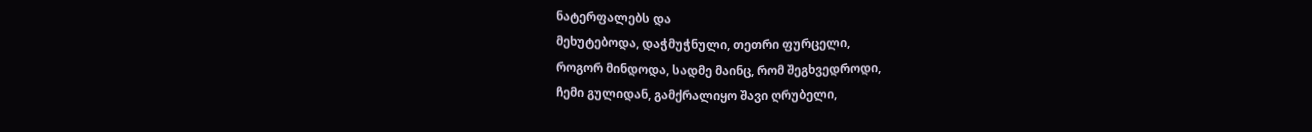ნატერფალებს და
მეხუტებოდა, დაჭმუჭნული, თეთრი ფურცელი,
როგორ მინდოდა, სადმე მაინც, რომ შეგხვედროდი,
ჩემი გულიდან, გამქრალიყო შავი ღრუბელი,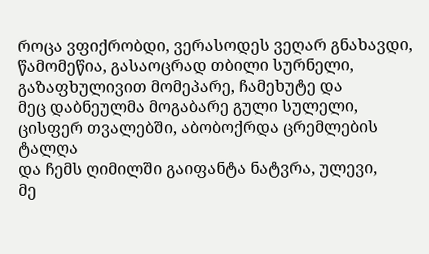როცა ვფიქრობდი, ვერასოდეს ვეღარ გნახავდი,
წამომეწია, გასაოცრად თბილი სურნელი,
გაზაფხულივით მომეპარე, ჩამეხუტე და
მეც დაბნეულმა მოგაბარე გული სულელი,
ცისფერ თვალებში, აბობოქრდა ცრემლების ტალღა
და ჩემს ღიმილში გაიფანტა ნატვრა, ულევი,
მე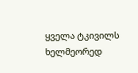ყველა ტკივილს ხელმეორედ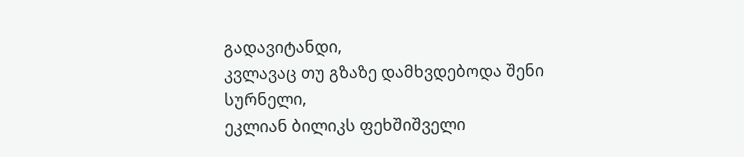გადავიტანდი,
კვლავაც თუ გზაზე დამხვდებოდა შენი სურნელი,
ეკლიან ბილიკს ფეხშიშველი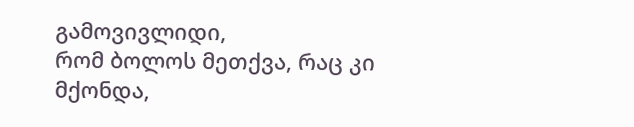გამოვივლიდი,
რომ ბოლოს მეთქვა, რაც კი მქონდა,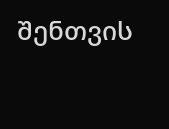შენთვის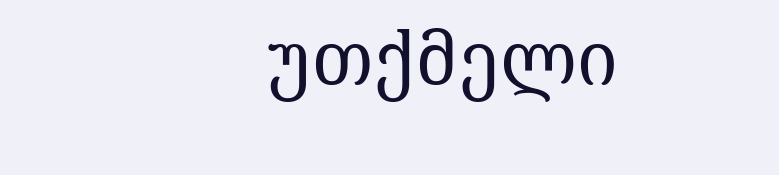უთქმელი